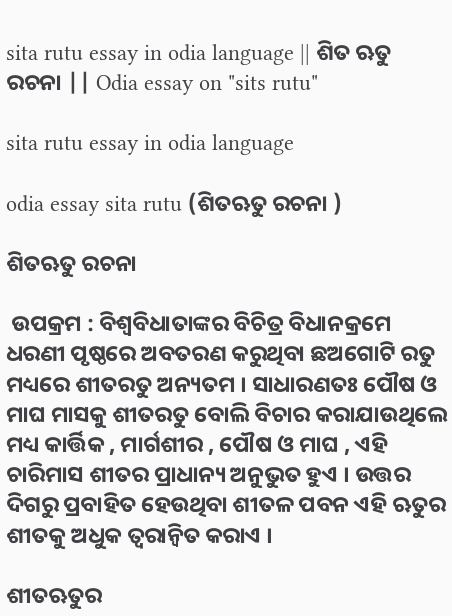sita rutu essay in odia language || ଶିତ ଋତୁ ରଚନା || Odia essay on "sits rutu"

sita rutu essay in odia language

odia essay sita rutu (ଶିତଋତୁ ରଚନା )

ଶିତଋତୁ ରଚନା

 ଉପକ୍ରମ : ବିଶ୍ବବିଧାତାଙ୍କର ବିଚିତ୍ର ବିଧାନକ୍ରମେ ଧରଣୀ ପୃଷ୍ଠରେ ଅବତରଣ କରୁଥିବା ଛଅଗୋଟି ରତୁ ମଧ୍ୟରେ ଶୀତରତୁ ଅନ୍ୟତମ । ସାଧାରଣତଃ ପୌଷ ଓ ମାଘ ମାସକୁ ଶୀତରତୁ ବୋଲି ବିଚାର କରାଯାଉଥିଲେ ମଧ୍ୟ କାର୍ତ୍ତିକ , ମାର୍ଗଶୀର , ପୌଷ ଓ ମାଘ , ଏହି ଚାରିମାସ ଶୀତର ପ୍ରାଧାନ୍ୟ ଅନୁଭୁତ ହୁଏ । ଉତ୍ତର ଦିଗରୁ ପ୍ରବାହିତ ହେଉଥିବା ଶୀତଳ ପବନ ଏହି ଋତୁର ଶୀତକୁ ଅଧୁକ ତ୍ବରାନ୍ବିତ କରାଏ ।

ଶୀତଋତୁର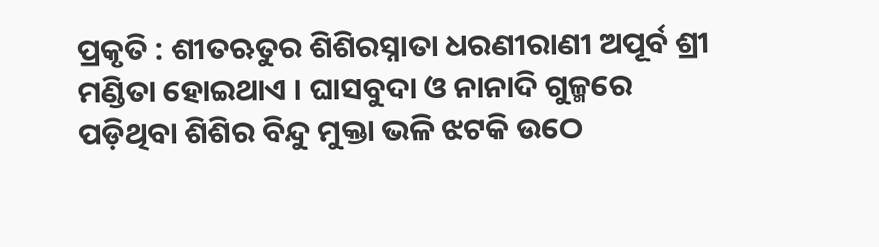ପ୍ରକୃତି : ଶୀତଋତୁର ଶିଶିରସ୍ନାତା ଧରଣୀରାଣୀ ଅପୂର୍ବ ଶ୍ରୀ ମଣ୍ଡିତା ହୋଇଥାଏ । ଘାସବୁଦା ଓ ନାନାଦି ଗୁଳ୍ମରେ ପଡ଼ିଥିବା ଶିଶିର ବିନ୍ଦୁ ମୁକ୍ତା ଭଳି ଝଟକି ଉଠେ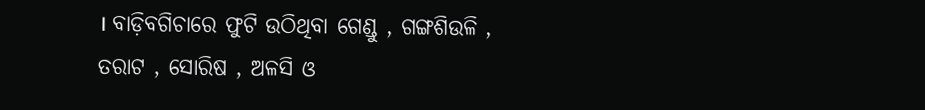। ବାଡ଼ିବଗିଚାରେ ଫୁଟି ଉଠିଥିବା ଗେଣ୍ଡୁ , ଗଙ୍ଗଶିଉଳି , ତରାଟ , ସୋରିଷ , ଅଳସି ଓ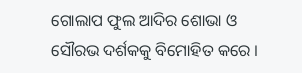ଗୋଲାପ ଫୁଲ ଆଦିର ଶୋଭା ଓ ସୌରଭ ଦର୍ଶକକୁ ବିମୋହିତ କରେ ।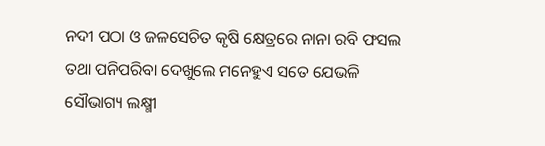ନଦୀ ପଠା ଓ ଜଳସେଚିତ କୃଷି କ୍ଷେତ୍ରରେ ନାନା ରବି ଫସଲ ତଥା ପନିପରିବା ଦେଖୁଲେ ମନେହୁଏ ସତେ ଯେଭଳି ସୌଭାଗ୍ୟ ଲକ୍ଷ୍ମୀ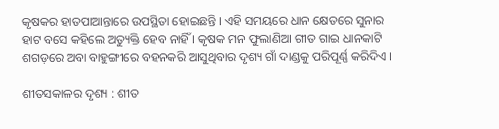କୃଷକର ହାତପାଆନ୍ତାରେ ଉପସ୍ଥିତା ହୋଇଛନ୍ତି । ଏହି ସମୟରେ ଧାନ କ୍ଷେତରେ ସୁନାର ହାଟ ବସେ କହିଲେ ଅତ୍ୟୁକ୍ତି ହେବ ନାହିଁ । କୃଷକ ମନ ଫୁଲାଣିଆ ଗୀତ ଗାଇ ଧାନକାଟି ଶଗଡ଼ରେ ଅବା ବାହୁଙ୍ଗୀରେ ବହନକରି ଆସୁଥିବାର ଦୃଶ୍ୟ ଗାଁ ଦାଣ୍ଡକୁ ପରିପୂର୍ଣ୍ଣ କରିଦିଏ ।

ଶୀତସକାଳର ଦୃଶ୍ୟ : ଶୀତ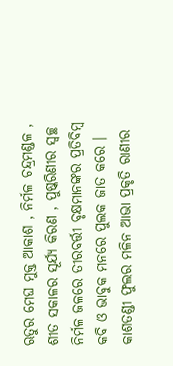ଋତୁର ମେଘ ମୁକ୍ତ ଆକାଶ , ନିର୍ମଳ ଚନ୍ଦ୍ରମଣ୍ଡଳ , ଶୀତ ସକାଳର ସୂର୍ଯ୍ୟ କିରଣ , ପୁଷ୍କରିଣୀର ସ୍ଵଚ୍ଛ ନିର୍ମଳ ଜଳରେ ତୀରବର୍ତ୍ତୀ ବୃକ୍ଷମାନଙ୍କର ପ୍ରତିବିମ୍ବ କବି ଓ ଭାବୁକ ମନରେ ପୁଲକ ଜାତ କରେ । କାଶତଣ୍ଡୀ ଫୁଲର ମଳିନ ଆଭା ପ୍ରକୃତି ରାଣୀର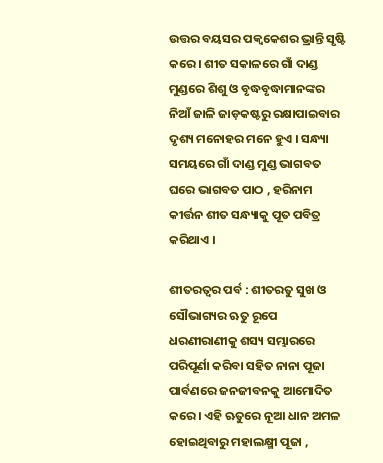ଉତ୍ତର ବୟସର ପକ୍ଵକେଶର ଭ୍ରାନ୍ତି ସୃଷ୍ଟି କରେ । ଶୀତ ସକାଳରେ ଗାଁ ଦାଣ୍ଡ ମୁଣ୍ଡରେ ଶିଶୁ ଓ ବୃଦ୍ଧବୃଦ୍ଧାମାନଙ୍କର ନିଆଁ ଜାଳି ଜାଡ଼କଷ୍ଟରୁ ରକ୍ଷାପାଇବାର ଦୃଶ୍ୟ ମନୋହର ମନେ ହୁଏ । ସନ୍ଧ୍ୟା ସମୟରେ ଗାଁ ଦାଣ୍ଡ ମୁଣ୍ଡ ଭାଗବତ ଘରେ ଭାଗବତ ପାଠ , ହରିନାମ କୀର୍ତ୍ତନ ଶୀତ ସନ୍ଧ୍ୟାକୁ ପୂତ ପବିତ୍ର କରିଥାଏ ।

ଶୀତରତ୍ବର ପର୍ବ : ଶୀତରତୁ ସୁଖ ଓ ସୌଭାଗ୍ୟର ଋତୁ ରୂପେ ଧରଣୀରାଣୀକୁ ଶସ୍ୟ ସମ୍ଭାରରେ ପରିପୂର୍ଣା କରିବା ସହିତ ନାନା ପୂଜା ପାର୍ବଣରେ ଜନଜୀବନକୁ ଆମୋଦିତ କରେ । ଏହି ଋତୁରେ ନୂଆ ଧାନ ଅମଳ ହୋଇଥିବାରୁ ମହାଲକ୍ଷ୍ମୀ ପୂଜା ,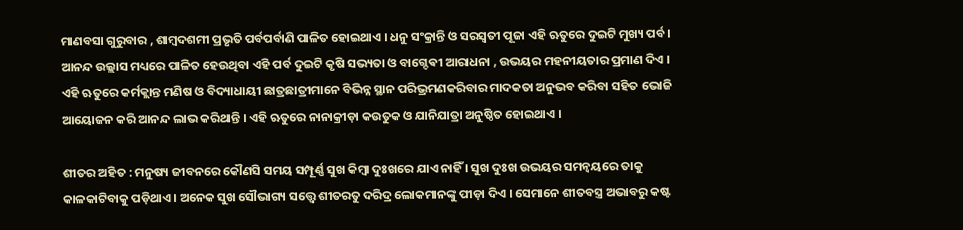ମାଣବସା ଗୁରୁବାର , ଶାମ୍ବଦଶମୀ ପ୍ରଭୃତି ପର୍ବପର୍ବାଣି ପାଳିତ ହୋଇଥାଏ । ଧନୁ ସଂକ୍ରାନ୍ତି ଓ ସରସ୍ବତୀ ପୂଜା ଏହି ଋତୁରେ ଦୁଇଟି ମୁଖ୍ୟ ପର୍ବ । ଆନନ୍ଦ ଉଲ୍ଲାସ ମଧ୍ୟରେ ପାଳିତ ହେଉଥିବା ଏହି ପର୍ବ ଦୁଇଟି କୃଷି ସଭ୍ୟତା ଓ ବାଗ୍ଦେଵୀ ଆରାଧନା , ଉଭୟର ମହନୀୟତାର ପ୍ରମାଣ ଦିଏ । ଏହି ଋତୁରେ କର୍ମକ୍ଲାନ୍ତ ମଣିଷ ଓ ବିଦ୍ୟାଧାୟୀ ଛାତ୍ରଛାତ୍ରୀମାନେ ବିଭିନ୍ନ ସ୍ଥାନ ପରିଭ୍ରମଣକରିବାର ମାଦକତା ଅନୁଭବ କରିବା ସହିତ ଭୋଜି ଆୟୋଜନ କରି ଆନନ୍ଦ ଲାଭ କରିଥାନ୍ତି । ଏହି ଋତୁରେ ନାନାକ୍ରୀଡ଼ା କଉତୁକ ଓ ଯାନିଯାତ୍ରା ଅନୁଷ୍ଠିତ ହୋଇଥାଏ ।

ଶୀତର ଅହିତ : ମନୁଷ୍ୟ ଜୀବନରେ କୌଣସି ସମୟ ସମ୍ପୂର୍ଣ୍ଣ ସୁଖ କିମ୍ବା ଦୁଃଖରେ ଯାଏ ନାହିଁ । ସୁଖ ଦୁଃଖ ଉଭୟର ସମନ୍ବୟରେ ତାକୁ କାଳକାଟିବାକୁ ପଡ଼ିଥାଏ । ଅନେକ ସୁଖ ସୌଭାଗ୍ୟ ସତ୍ତ୍ୱେ ଶୀତରତୁ ଦରିଦ୍ର ଲୋକମାନଙ୍କୁ ପୀଡ଼ା ଦିଏ । ସେମାନେ ଶୀତବସ୍ତ୍ର ଅଭାବରୁ କଷ୍ଟ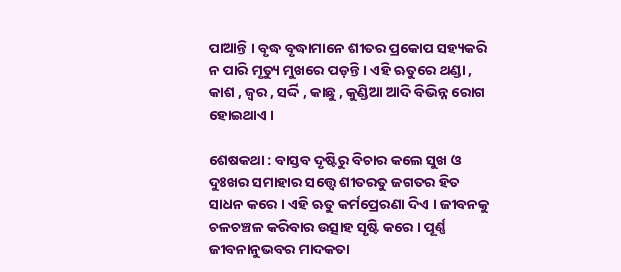ପାଆନ୍ତି । ବୃଦ୍ଧ ବୃଦ୍ଧାମାନେ ଶୀତର ପ୍ରକୋପ ସହ୍ୟକରି ନ ପାରି ମୃତ୍ୟୁ ମୁଖରେ ପଡ଼ନ୍ତି । ଏହି ଋତୁରେ ଥଣ୍ଡା , କାଶ , ଜ୍ବର , ସର୍ଦ୍ଦି , କାଛୁ , କୁଣ୍ଡିଆ ଆଦି ବିଭିନ୍ନ ରୋଗ ହୋଇଥାଏ ।

ଶେଷକଥା : ବାସ୍ତବ ଦୃଷ୍ଟିରୁ ବିଚାର କଲେ ସୁଖ ଓ ଦୁଃଖର ସମାହାର ସତ୍ତ୍ଵେ ଶୀତରତୁ ଜଗତର ହିତ ସାଧନ କରେ । ଏହି ଋତୁ କର୍ମପ୍ରେରଣା ଦିଏ । ଜୀବନକୁ ଚଳଚଞ୍ଚଳ କରିବାର ଉତ୍ସାହ ସୃଷ୍ଟି କରେ । ପୂର୍ଣ୍ଣ ଜୀବନାନୁଭବର ମାଦକତା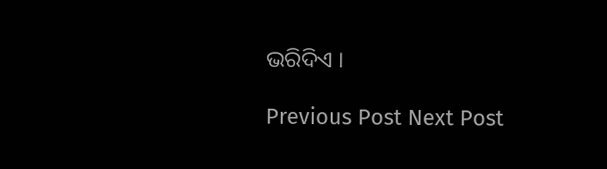ଭରିଦିଏ ।

Previous Post Next Post